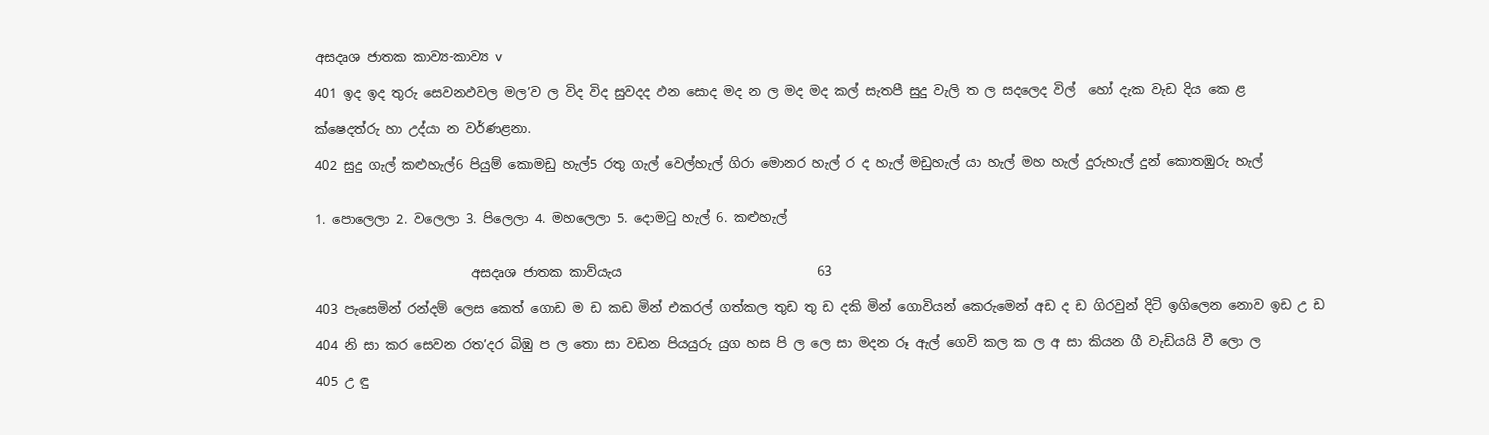අසදෘශ ජාතක කාව්‍ය-කාව්‍ය v

401 ඉද ඉද තුරු සෙවනඵවල මල’ව ල විද විද සුවදද ඵන සොද මද න ල මද මද කල් සැතපී සුදු වැලි ත ල සදලෙද විල් ‍‍ හෝ දැක වැඩ දිය කෙ ළ

ක්ෂෙදත්රු හා උද්යා න වර්ණළනා.

402 සුදු ගැල් කළුහැල්6 පියුම් කොමඩු හැල්5 රතු ගැල් වෙල්හැල් ගිරා මොනර හැල් ර ද හැල් මඩුහැල් යා හැල් මහ හැල් දුරුහැල් දුන් කොතඹුරු හැල්


1. පොලෙලා 2. වලෙලා 3. පි‍ලෙලා 4. මහලෙලා 5. දොමටු හැල් 6. කළුහැල්


                        අසදෘශ ජාතක කාව්යැය                              63

403 පැසෙමින් රන්දම් ලෙස කෙත් ගොඩ ම ඩ කඩ මින් එකරල් ගත්කල තුඩ තු ඩ දකි මින් ගොවියන් කෙරුමෙන් අඩ ද ඩ ගිරවුන් දිටි ඉගිලෙන නොව ඉඩ උ ‍ඩ

404 නි සා කර සෙවන රත’දර බිඹු ප ල තො සා වඩන පියයුරු යුග හස පි ල ‍‍ලෙ සා මදන රූ ඇල් ගෙවි කල ක ල අ සා කියන ගී වැඩියයි වී ලො ල

405 උ ඳු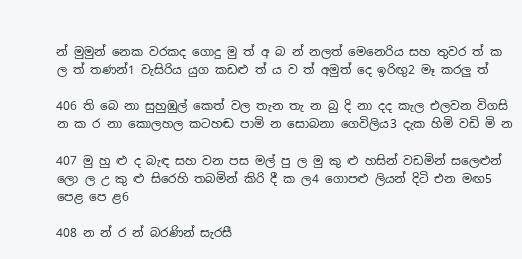න් මුමුන් නෙක වරකද ගොදු මු ත් අ බ න් නලත් මෙනෙරිය සහ තුවර ත් ක ල ත් තණන්1 වැසිරිය යුග කඩළු ත් ය ව ත් අමුත් දෙ ඉරිඟු2 මෑ කරලු ත්

406 ති බෙ නා සුහුඹුල් කෙත් වල තැන තැ න බු දි නා දද කැල එලවන විගසි න ක ර නා කොලහල කටහඬ පාමි න සොබනා ගෙවිලිය3 දැක හිමි වඩි මි න

407 මු හු ළු ද බැඳ සහ වන පස මල් පු ල මු කු ළු හසින් වඩමින් සලෙළුන් ලො ල උ කු ළු සිරෙහි තබමින් කිරි දී ක ල4 ගොපළු ලියන් දිටි එන මඟ5 පෙළ පෙ ළ6

408 න න් ර න් බරණින් සැරසී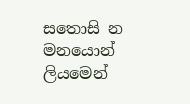සතොසි න මනයොන් ලියමෙන්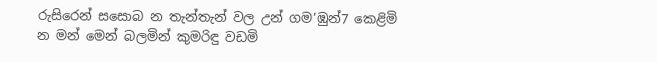රුසිරෙන් සසොබ න තැන්තැන් වල උන් ගම’ඹුන්7 කෙළිමි න මන් මෙන් බලමින් කුමරිඳු වඩමි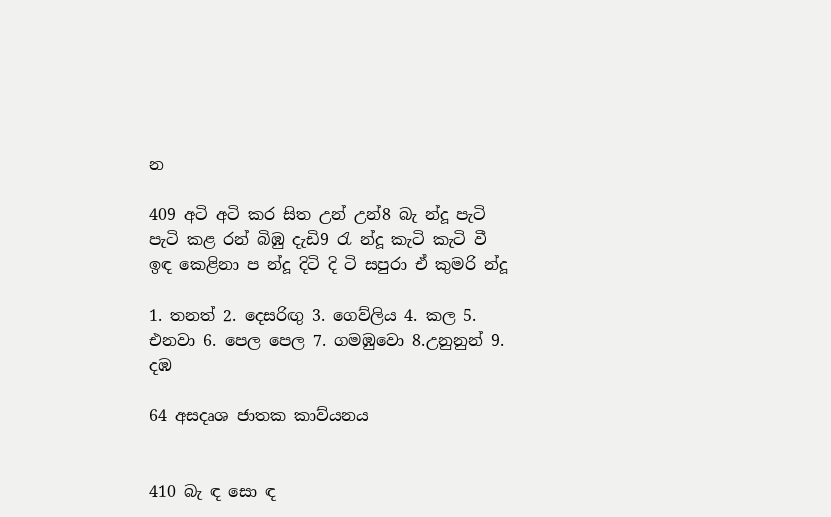න

409 අටි අටි කර සිත උන් උන්8 බැ න්දූ පැටි පැටි කළ රන් බිඹු දැඩි9 රැ න්දූ කැටි කැටි වී ඉඳ කෙළිනා ප න්දූ දිටි දි ටි සපුරා ඒ කුමරි න්දූ

1. තනත් 2. දෙසරිඟු 3. ගෙව්ලිය 4. කල 5. එනවා 6. පෙල පෙල 7. ගමඹුවො 8.උනුනුන් 9. දඹ

64 අසදෘශ ජාතක කාව්යනය


410 බැ ඳ සො ඳ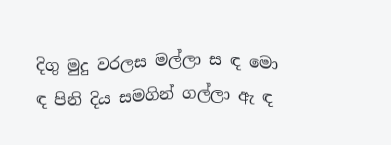දිගු මුදු වරලස මල්ලා ස ඳ මො ඳ පිනි දිය සමගින් ගල්ලා ඇ ඳ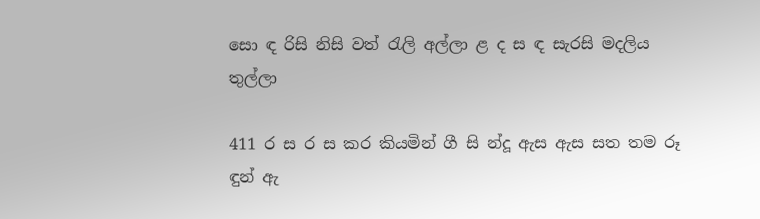සො ඳ රිසි නිසි වත් රැලි අල්ලා ළ ද ස ඳ සැරසි මදලිය තුල්ලා

411 ර ස ර ස කර කියමින් ගී සි න්දූ ඇස ඇස සත තම රූ ඳුන් ඇ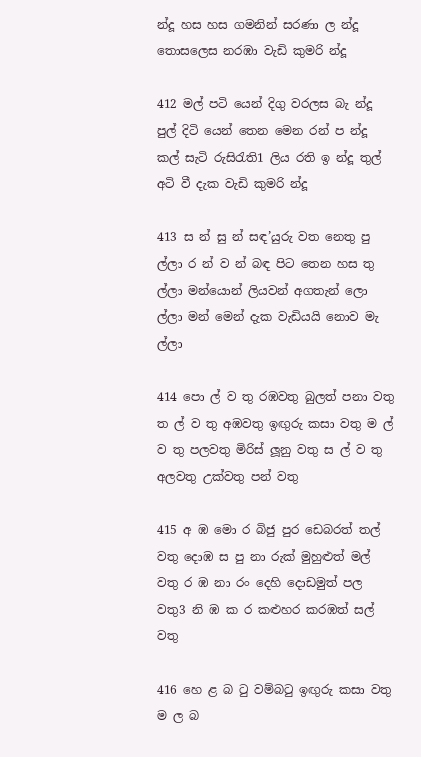න්දූ හස හස ගමනින් සරණා ල න්දූ තොසලෙස නරඹා වැඩි කුමරි න්දූ

412 මල් පටි යෙන් දිගු වරලස බැ න්දූ පුල් දිටි යෙන් තෙන මෙන රන් ප න්දූ කල් සැටි රුසිරැති1 ලිය රති ඉ න්දූ තුල් අටි වී දැක වැඩි කුමරි න්දූ

413 ස න් සු න් සඳ’යුරු වත නෙතු පු ල්ලා ර න් ව න් බඳ පිට තෙන හස තු ල්ලා මන්යොන් ලියවන් අගතැන් ලො ල්ලා මන් මෙන් දැක වැඩියයි නොව මැ ල්ලා

414 පො ල් ව තු රඹවතු බුලත් පනා වතු ත ල් ව තු අඹවතු ඉඟුරු කසා වතු ම ල් ව තු පලවතු මිරිස් ලූනු වතු ස ල් ව තු අලවතු උක්වතු පන් වතු

415 අ ඹ මො ර බිජු පුර ඩෙබරත් තල් වතු දොඹ ස පු නා රුක් මුහුළුත් මල් වතු ර ඹ නා රං දෙහි දොඩමුත් පල වතු3 නි ඹ ක ර කළුහර කරඹත් සල් වතු

416 හෙ ළ බ ටු වම්බටු ඉඟුරු කසා වතු ම ල බ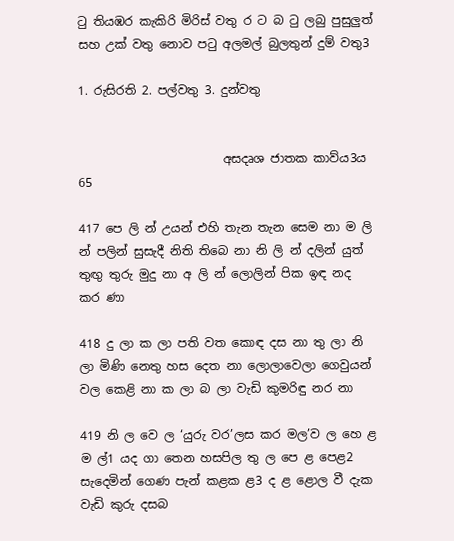ටු තියඹර කැකිරි මිරිස් වතු ර ට බ ටු ලබු පුසුලුත් සහ උක් වතු නොව පටු අලමල් බුලතුන් දුම් වතු3

1. රුසිරති 2. පල්වතු 3. දුන්වතු


                        අසදෘශ ජාතක කාව්ය3ය                          65

417 පෙ ලි න් උයන් එහි තැන තැන සෙම නා ම ලි න් පලින් සුසැදී නිති තිබෙ නා නි ලි න් දලින් යුත් තුඟු තුරු මුදු නා අ ලි න් ලොලින් පික ඉඳ නද කර ණා

418 දු ලා ක ලා පති වත කොඳ දස නා තු ලා නි ලා මිණි නෙතු හස දෙත නා ලොලාවෙලා ගෙවුයන් වල කෙළි නා ක ලා බ ලා වැඩි කුමරිඳු නර නා

419 නි ල වෙ ල ‘යුරු වර’ලස කර මල’ව ල හෙ ළ ම ල්1 යද ගා තෙන හසපිල තු ල පෙ ළ පෙළ2 සැදෙමින් ගෙණ පැන් කළක ළ3 ද ළ ළොල වී දැක වැඩි කුරු දසබ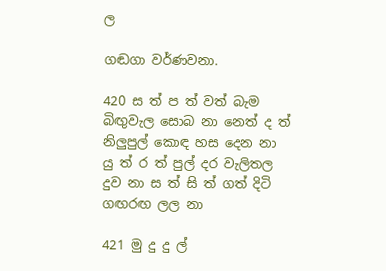ල

ගඬගා වර්ණවනා.

420 ස ත් ප ත් වත් බැම බිඟුවැල සොබ නා නෙත් ද ත් නිලුපුල් කොඳ හස දෙන නා යු ත් ර ත් පුල් දර වැලිතල දුව නා ස ත් සි ත් ගත් දිටි ගඟරඟ ලල නා

421 මු දු දු ල්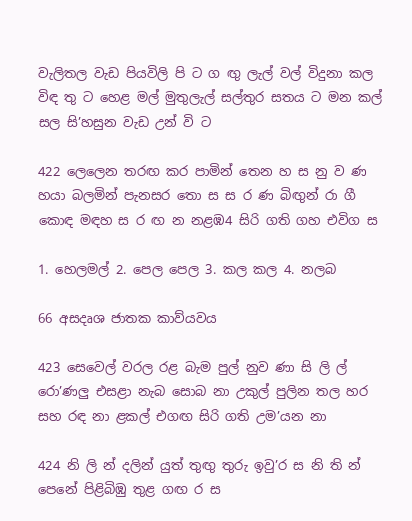වැලිතල වැඩ පියවිලි පි ට ග ඟු ලැල් වල් විදුනා කල විඳ තු ට හෙළ මල් මුතුලැල් සල්තුර සතය ට මන කල් සල සි’හසුන වැඩ උන් වි ‍ට

422 ලෙලෙන තරඟ කර පාමින් තෙන හ ස නු ව ණ හයා බලමින් පැනසර තො ස ස ර ණ බිඟුන් රා ගී කොඳ මඳහ ස ර ඟ න නළඹ4 සිරි ගති ගහ එවිග ස

1. හෙලමල් 2. පෙල පෙල 3. කල කල 4. නලබ

66 අසදෘශ ජාතක කාව්යවය

423 සෙවෙල් වරල රළ බැම පුල් නුව ණා සි ලි ල් රො’ණලු එසළා නැබ සොබ නා උකුල් පුලින තල හර සහ ‍රඳ නා ළකල් එගඟ සිරි ගති උම’යන නා

424 නි ලි න් දලින් යුත් තුඟු තුරු ඉවු’ර ස නි ති න් පෙනේ පිළිබිඹු තුළ ගඟ ර ස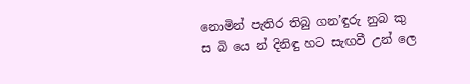නොමින් පැතිර තිබු ගන’ඳුරු නුබ කු ස බි යෙ න් දිනිඳු හට සැඟවී උන් ලෙ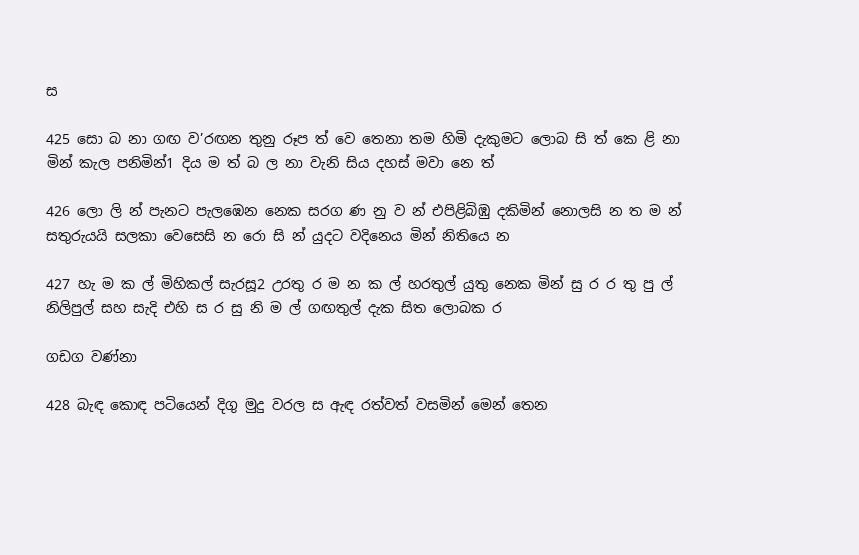ස

425 සො බ නා ගඟ ව’රඟන තුනු රූප ත් ‍වෙ තෙනා තම හිමි දැකුමට ලොබ සි ත් කෙ ළි නා මින් කැල පනිමින්1 දිය ම ත් බ ල නා වැනි සිය දහස් මවා නෙ ත්

426 ලො ලි න් පැනට පැලඹෙන නෙක සරග ණ නු ව න් එපිළිබිඹු දකිමින් නොලසි න ත ම න් සතුරුයයි සලකා වෙසෙසි න රො සි න් යුදට වදිනෙය මින් නිතියෙ න

427 හැ ම ක ල් මිහිකල් සැරසූ2 උරතු ර ම න ක ල් හරතුල් යුතු නෙක මින් සු ර ර තු පු ල් නිලිපුල් සහ සැදි එහි ස ර සු නි ම ල් ගඟතුල් දැක සිත ලොබක ර

ගඩග වණ්නා

428 බැඳ කොඳ පටියෙන් දිගු මුදු වරල ස ඇඳ රත්වත් වසමින් මෙන් තෙන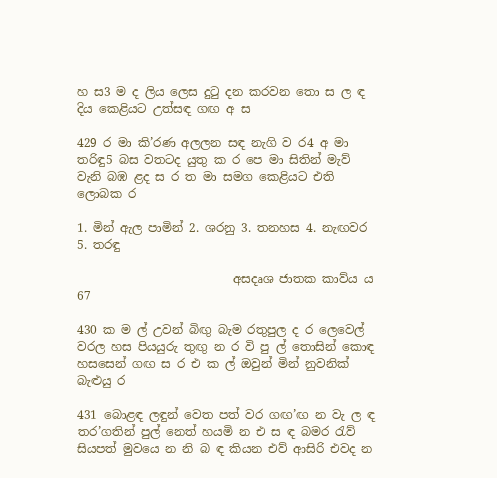හ ස3 ම ද ලිය ලෙස දුටු දන කරවන තො ස ල ඳ දිය කෙළියට උත්සඳ ගඟ අ ස

429 ර මා කි’රණ අලලන සඳ නැගි ව ර4 අ මා තරිඳු5 බස වතටද යුතු ක ර පෙ මා සිතින් මැව් වැනි බඹ ළද ස ර ත මා සමග කෙළියට එති ලොබක ර

1. මින් ඇල පාමින් 2. ශරනු 3. තනහස 4. නැඟවර 5. තරඳු

                          අසදෘශ ජාතක කාව්ය ය                      67

430 ක ම ල් උවන් බිඟු බැම රතුපුල ද ර ලෙවෙල් වරල හස පියයුරු තුඟු න ර වි පු ල් තොසින් කොඳ හසසෙන් ගඟ ස ර එ ක ල් ඔවුන් මින් නුවනික් බැළුයු ර

431 බොළඳ ලඳුන් වෙත පත් වර ගඟ’ඟ න වැ ල ඳ තර’ගතින් පුල් නෙත් හයමි න එ ස ඳ බමර රැව් සියපත් මුවයෙ න නි බ ඳ කියන එව් ආසිරි එවද න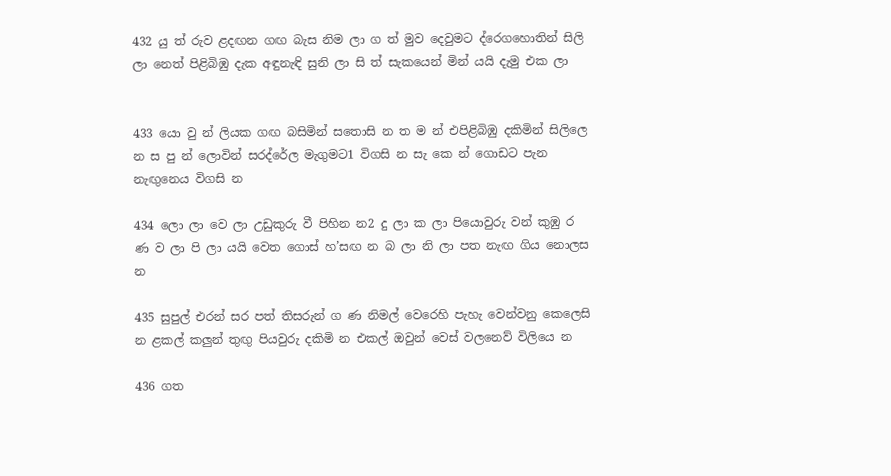432 යු ත් රුව ළදඟන ගඟ බැස නිම ලා ග ත් මුව දෙවුමට ද්රෙගහොතින් සිලි ලා නෙත් පිළිබිඹු දැක අඳුනැඳි සුනි ලා සි ත් සැකයෙන් මින් යයි දැමු එක ලා


433 යො වු න් ලියක ගඟ බසිමින් ‍සතොසි න ත ම න් එපිළිබිඹු දකිමින් සිලිලෙ න ස පු න් ලොවින් සරද්රේල මැගුමට1 විගසි න සැ කෙ න් ගොඩට පැන නැඟුනෙය විගසි න

434 ලො ලා වෙ ලා උඩුකුරු වී පිහින න2 දු ලා ක ලා පියොවුරු වන් කුඹු ර ණ ව ලා පි ලා යයි වෙත ගොස් හ’සඟ න බ ලා නි ලා පත නැඟ ගිය නොලස න

435 සුපුල් එරන් සර පත් තිසරුන් ග ණ නිමල් වෙරෙහි පැහැ වෙන්වනු කෙලෙසි න ළකල් කලුන් තුඟු පියවුරු දකිමි න එකල් ඔවුන් වෙස් වලනෙව් විලියෙ න

436 ගත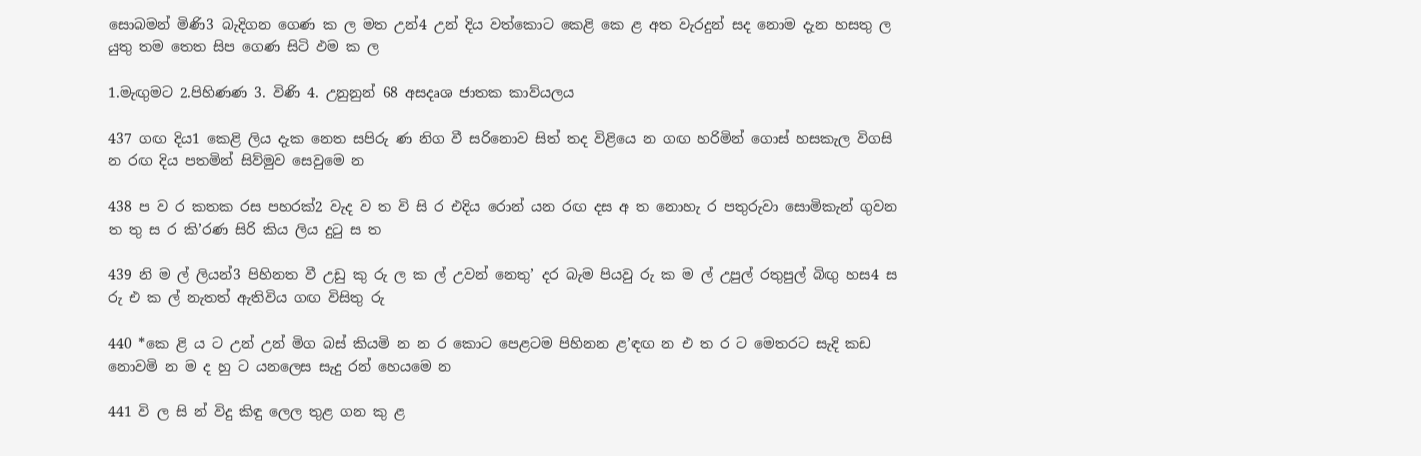සොබමන් මිණි3 බැදිගන ගෙණ ක ල මත උන්4 උන් දිය වත්කොට කෙළි කෙ ළ අත වැරදුන් සද නොම දැන හසතු ල යුතු තම තෙත සිප ගෙණ සිටි ඵම ක ල

1.මැඟුමට 2.පිහිණණ 3. විණි 4. උනුනුන් 68 අසදෘශ ජාතක කාව්යලය

437 ගඟ දිය1 කෙළි ලිය දැක නෙත සපිරු ණ නිග වී සරිනොව සිත් තද විළියෙ න ගඟ හරිමින් ගොස් හසකැල විගසි න රඟ දිය පතමින් සිව්මුව සෙවුමෙ න

438 ප ව ර කතක රස පහරක්2 වැද ව ත වි සි ර එදිය රොන් යන රඟ දස අ ත නොහැ ර පතුරුව‍ා සොමිකැන් ගුවන ත තු ස ර කි’රණ සිරි කිය ලිය දුටු ස ත

439 නි ම ල් ලියන්3 පිහිනත වී උඩු කු රු ල ක ල් උවන් නෙතු’ දර බැම පියවු රු ක ම ල් උපුල් රතුපුල් බිඟු හස4 ස රු එ ක ල් නැතත් ඇතිවිය ගඟ විසිතු රු

440 *කෙ ළි ය ට උන් උන් මිග බස් කියමි න න ර කොට පෙළටම පිහිනන ළ’ඳඟ න එ ත ර ට මෙතරට සැදි කඩ නොවමි න ම ද හු ට යනලෙස සැදු රන් හෙය‍මෙ න

441 වි ල සි න් විදු කිඳු ලෙල තුළ ගන කු ළ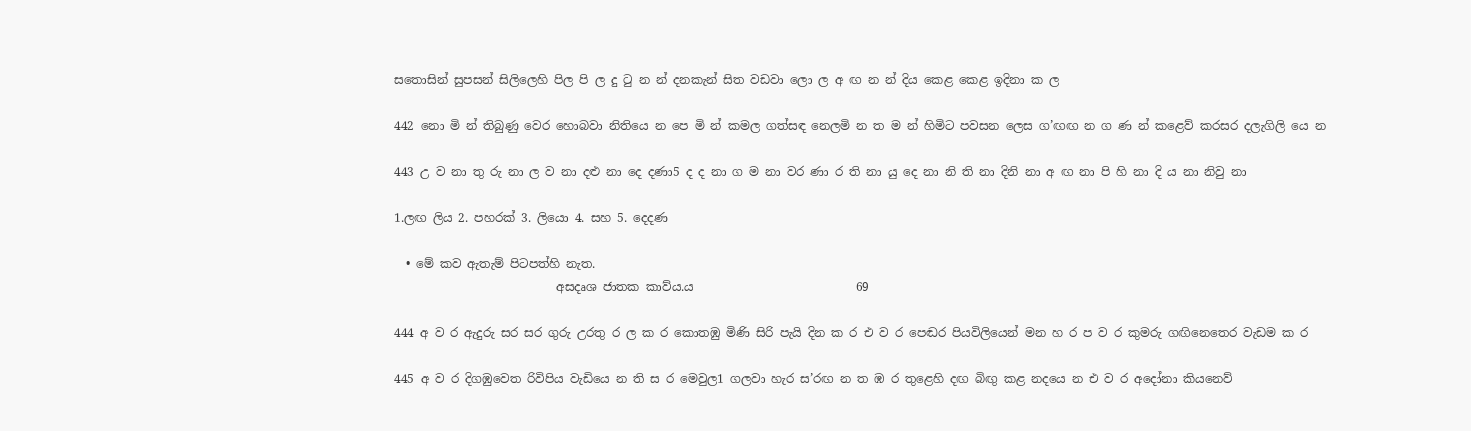සතොසින් සුපසන් සිලිලෙහි පිල පි ල දු ටු න න් දනකැන් සිත වඩවා ලො ල අ ඟ න න් දිය කෙළ කෙළ ඉදිනා ක ල

442 නො මි න් තිබුණු වෙර හොබවා නිතියෙ න පෙ මි න් කමල ගත්සඳ නෙලමි න ත ම න් හිමිට පවසන ලෙස ග’ඟඟ න ග ණ න් කළෙව් කරසර දලැගිලි යෙ න

443 උ ව නා තු රු නා ල ව නා දළු නා දෙ දණා5 ද ද නා ග ම නා වර ණා ර ති නා යු දෙ නා නි ති නා දිනි නා අ ඟ නා පි හි නා දි ය නා නිවු නා

1.ලඟ ලිය 2. පහරක් 3. ලියො 4. සහ 5. දෙදණ

  • මේ කව ඇතැම් පිටපත්හි නැත.
                           අසදෘශ ජාතක කාව්ය.ය                           69

444 අ ව ර ඇදුරු සර සර ගුරු උරතු ර ල ක ර කොතඹු මිණි සිරි පැයි දින ක ර එ ව ර ප‍ෙඬර පියවිලියෙන් මන හ ර ප ව ර කුමරු ගඟිනෙතෙර වැඩම ක ර

445 අ ව ර දිගඹුවෙත රිවිපිය වැඩියෙ න ති ස ර මෙවුල1 ගලවා හැර ස’රඟ න ත ඹ ර තුළෙහි දඟ බිඟු කළ නදයෙ න එ ව ර අ‍දෝනා කියනෙව්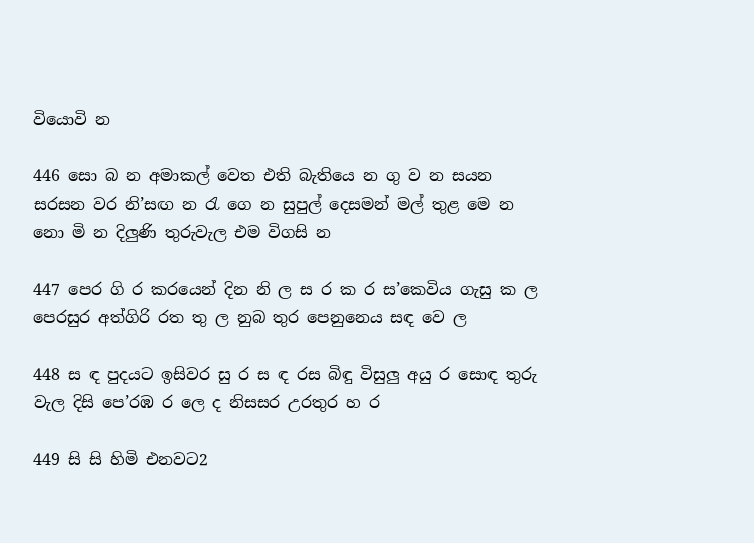වියොවි න

446 සො බ න අමාකල් වෙත එති බැතියෙ න ගු ව න සයන සරසන වර නි’සඟ න රැ ගෙ න සුපුල් දෙසමන් මල් තුළ මෙ න නො මි න දිලුණි තුරුවැල එම විගසි න

447 පෙර ගි ර කරයෙන් දින නි ල ස ර ක ර ස’කෙවිය ගැසු ක ල පෙරසුර අත්ගිරි රත තු ල නුබ තුර පෙනුනෙය සඳ වෙ ල

448 ස ඳ පුදයට ඉසිවර සු ර ස ඳ රස බිඳු විසුලු අයු ර සොඳ තුරු වැල දිසි පෙ’රඹ ර ලෙ ද නිසසර උරතුර හ ර

449 සි සි හිමි එනවට2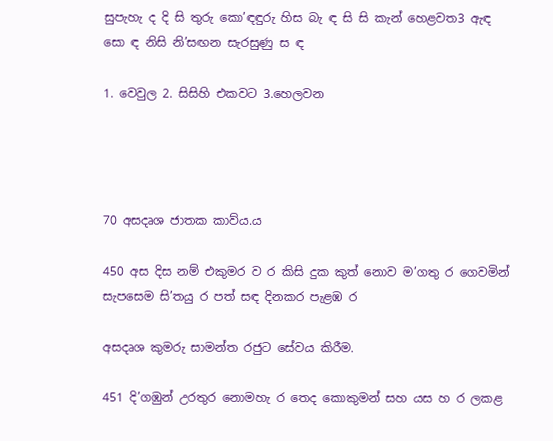සුපැහැ ද දි සි තුරු කො’ඳඳුරු හිස බැ ඳ සි සි කැන් හෙළවත3 ඇඳ සො ඳ නිසි නි’සඟන සැරසුණු ස ඳ

1. වෙවුල 2. සිසිහි එකවට 3.හෙලවන




70 අසදෘශ ජාතක කාව්ය.ය

450 අස දිස නම් එකුමර ව ර කිසි දුක කුත් නොව ම’ගතු ර ගෙවමින් සැපසෙම සි’තයු ර පත් සඳ දිනකර පැළඹ ර

අසදෘශ කුමරු සාමන්ත රජුට සේවය කිරීම.

451 දි’ගඹුන් උරතුර නොමහැ ර තෙද කොකුමන් සහ යස හ ර ලකළ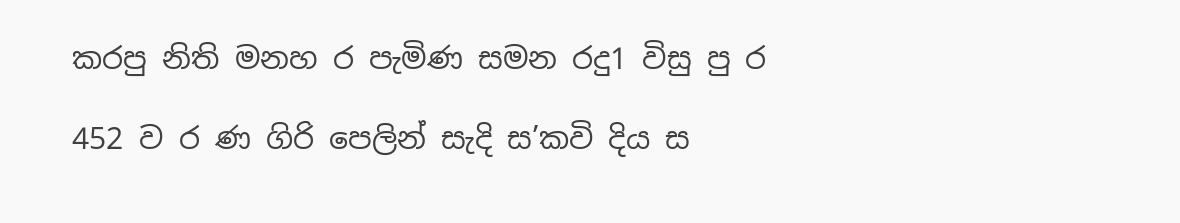කරපු නිති මනහ ර පැමිණ සමන රදු1 විසු පු ර

452 ව ර ණ ගිරි පෙලින් සැදි ස’කවි දිය ස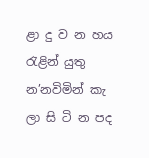ළා දු ව න හය රැළින් යුතු න’නවිමින් කැ ලා සි ටි න පද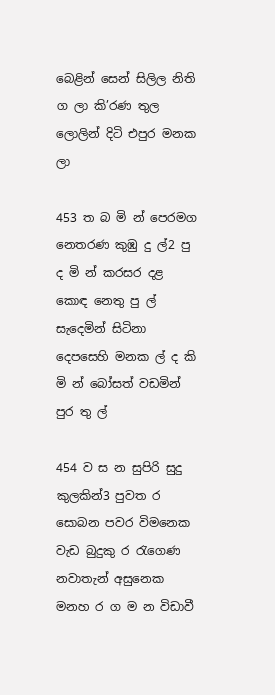බෙළින් සෙන් සිලිල නිති ග ලා කි’රණ තුල ලොලින් දිටි එපුර මනක ලා

453 ත බ මි න් පෙරමග නෙතරණ කුඹු දු ල්2 පු ද මි න් කරසර දළ කොඳ නෙතු පු ල් සැදෙමින් සිටිනා දෙපසෙහි මනක ල් ද කි මි න් බෝසත් වඩමින් පුර තු ල්

454 ව ස න සුපිරි සුදු කුලකින්3 පුවත ර සොබන පවර විමනෙක වැඩ බුදුකු ර රැගෙණ නවාතැන් අසුනෙක මනහ ර ග ම න විඩාවී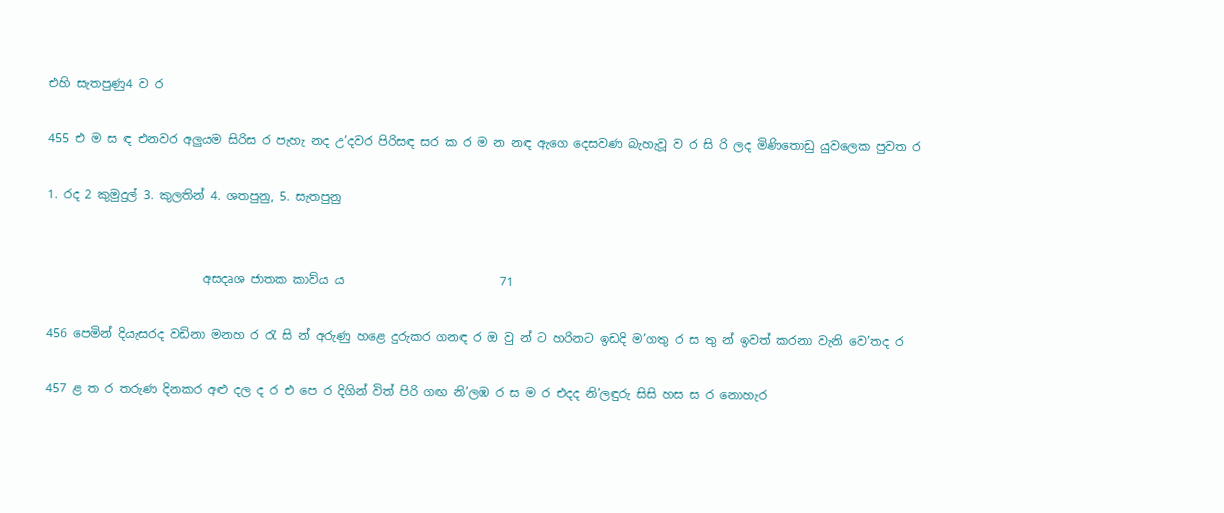එහි සැතපුණු4 ව ර

455 එ ම ස ඳ එනවර අලුයම සිරිස ර පැහැ නද උ’දවර පිරිසඳ සර ක ර ම න නඳ ඇගෙ දෙසවණ බැහැවූ ව ර සි රි ලද මිණිතොඩු යුවලෙක පුවත ර

1. රද 2 කුමුදුල් 3. කුලතින් 4. ශතපුනු, 5. සැතපුනු


                          අසදෘශ ජාතක කාව්ය ය                          71

456 පෙමින් දියැසරද වඩිනා මනහ ර රැ සි න් අරුණු හළෙ දුරුකර ගනඳ ර ඔ වු න් ට හරිනට ඉඩදි ම’ගතු ර ස තු න් ඉවත් කරනා වැනි වෙ’තද ර

457 ළ ත ර තරුණ දිනකර අළු දල ද ර එ පෙ ර දිගින් විත් පිරි ගඟ නි’ලඹ ර ස ම ර එදද නි’ලඳුරු සිසි හස ස ර නොහැර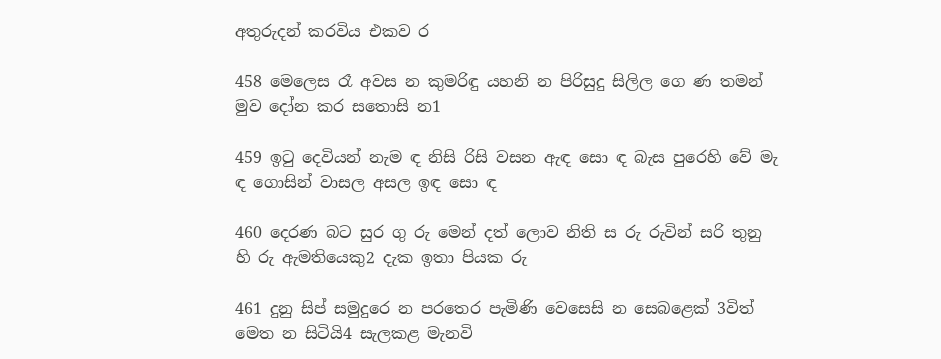අතුරුදන් කරවිය එකව ර

458 මෙලෙස රෑ අවස න කුමරිඳු යහනි න පිරිසුදු සිලිල ගෙ ණ තමන් මුව දෝන කර සතොසි න1

459 ඉටු දෙවියන් නැම ඳ නිසි රිසි වසන ඇඳ සො ඳ බැස පුරෙහි වේ මැ ඳ ගොසින් වාසල අසල ඉඳ සො ඳ

460 දෙරණ බට සුර ගු රු මෙන් දත් ලොව නිති ස රු රුවින් සරි තුනු හි රු ඇමතියෙකු2 දැක ඉතා පියක රු

461 දුනු සිප් සමුදුරෙ න පරතෙර පැමිණි වෙසෙසි න සෙබළෙක් 3විත් මෙත න සිටියි4 සැලකළ මැනවි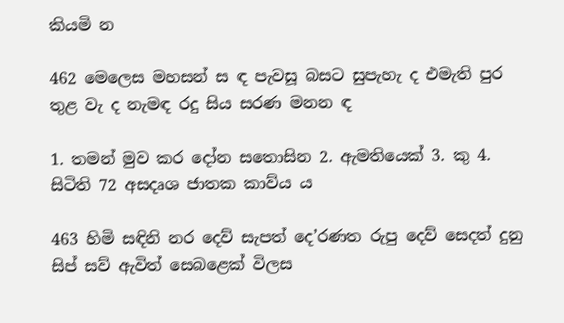කියමි න

462 මෙලෙස මහසන් ස ඳ පැවසූ බසට සුපැහැ ද එමැති පුර තුළ වැ ද නැමඳ රදු සිය සරණ මනන ඳ

1. තමන් මුව කර දෝන සතොසින 2. ඇමතියෙක් 3. කු 4. සිටිති 72 අසදෘශ ජාතක කාව්ය ය

463 හිමි සඳිනි නර දෙව් සැපත් දෙ’රණත රුපු දෙව් සෙදත් දුනු සිප් සව් ඇවිත් සෙබළෙක් විලස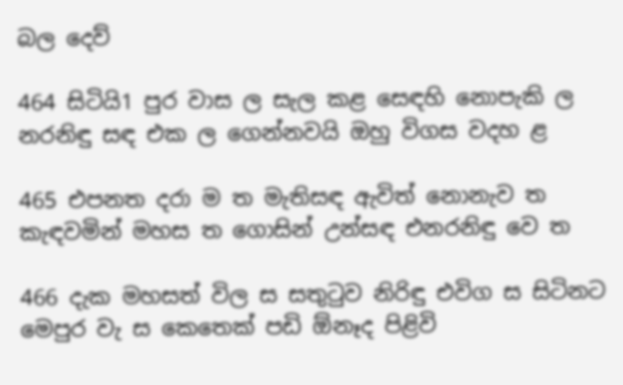බල දෙව්

464 සිටියි1 පුර වාස ල සැල කළ ස‍ෙඳහි නොපැකි ල නරනිඳු සඳ එක ල ගෙන්නවයි ඔහු විගස වදහ ළ

465 එපනත දරා ම ත මැතිසඳ ඇවිත් නොනැව ත කැඳවමින් මහස ත ගොසින් උන්සඳ එනරනිඳු වෙ ත

466 දැක මහසත් විල ස සතුටුව නිරිඳු එවිග ස සිටිනට මෙපුර වැ ස කෙතෙක් පඩි ඕනෑද පිළිවි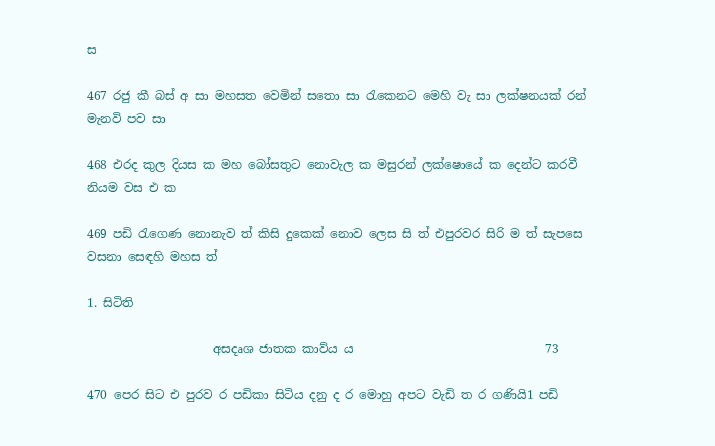ස

467 රජු කී බස් අ සා මහසත වෙමින් සතො සා රැකෙනට මෙහි වැ සා ලක්ෂනයක් රන් මැනවි පව සා

468 එරද කුල දියස ක මහ බෝසතුට නොවැල ක මසුරන් ලක්ෂොයේ ක දෙන්ට කරවී නියම වස එ ක

469 පඩි රැගෙණ නොනැව ත් කිසි දුකෙක් නොව ලෙස සි ත් එපුරවර සිරි ම ත් සැපසෙ වසනා ස‍ෙඳහි මහස ත්

1. සිටිති

                     අසදෘශ ජාතක කාව්ය ය                                73

470 පෙර සිට එ පුරව ර පඩිකා සිටිය දනු ද ර ‍මොහු අපට වැඩි ත ර ගණියි1 පඩි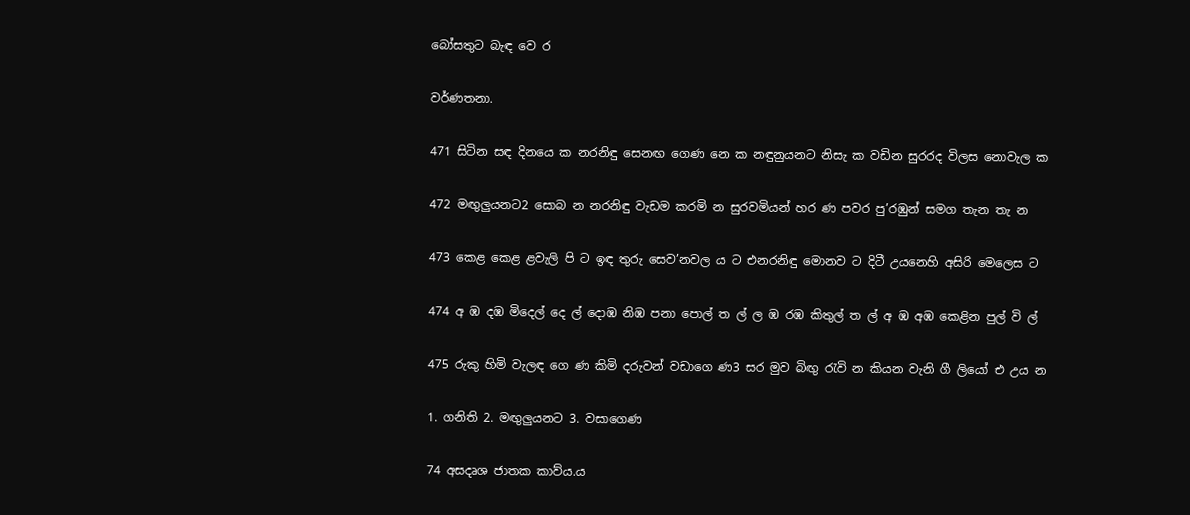බෝසතුට බැඳ වෙ ර

වර්ණතනා.

471 සිටින සඳ දිනයෙ ක නරනිඳු සෙනඟ ගෙණ නෙ ක නඳුනුයනට නිසැ ක වඩින සුරරද විලස ‍නොවැල ක

472 මඟුලුයනට2 සොබ න නරනිඳු වැඩම කරමි න සුරවමියන් හර ණ පවර පු’රඹුන් සමග තැන තැ න

473 කෙළ කෙළ ළවැලි පි ට ඉඳ තුරු සෙව’නවල ය ට එනරනිඳු මොනව ට දිටී උයනෙහි අසිරි මෙලෙස ට

474 අ ඹ දඹ මිදෙල් දෙ ල් දොඹ නිඹ පනා පොල් ‍ත ල් ල ඹ රඹ කිතුල් ත ල් අ ඹ අඹ කෙළින පුල් වි ල්

475 රුකු හිමි වැලඳ ගෙ ණ කිමි දරුවන් වඩාගෙ ‍ණ3 සර මුව බිඟු රැවි න කියන වැනි ගී ලියෝ එ උය න

1. ගනිති 2. මඟුලුයනට 3. වසාගෙණ

74 අසදෘශ ජාතක කාව්ය.ය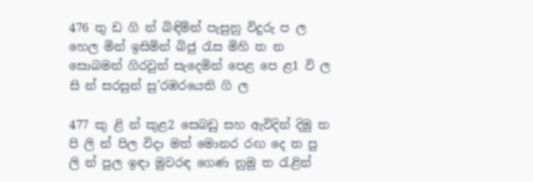476 තු ඩ ගි න් බිඳිමින් පැසුනු විදුරු ප ල හෙල මින් ඉසිමින් බිජු රැස මිහි ත න සොබමන් ගිරවුන් සැදෙමින් පෙළ පෙ ළ1 වි ල සි න් සරසුන් සු’රඹරයෙති ගි ල

477 කු ළි න් කුළ2 සෙබඩු සහ ඇවිදින් දිමු ත පි ලි න් පිල විදා මත් මොනර රඟ දෙ ත පු ලි න් පුල ඉඳා මුවරඳ ගෙණ නුමු ත රැළින්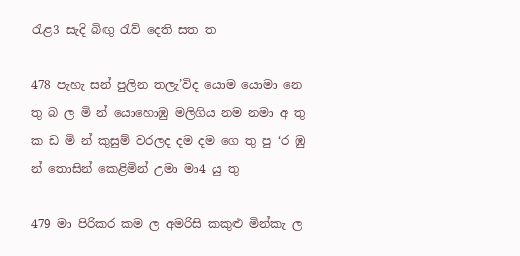රැළ3 සැදි බිඟු රැව් දෙති සත ත

478 පැහැ සන් පුලින තලැ’විද යොම යොමා නෙ තු බ ල මි න් යොහොඹු මලිගිය නම නම‍ා අ තු ක ඩ මි න් කුසුම් වරලද දම දම ගෙ තු පු ‘ර ඹු න් තොසින් කෙළිමින් උමා මා4 යු තු

479 මා පිරිකර කම ල අමරිසි කකුළු මින්කැ ල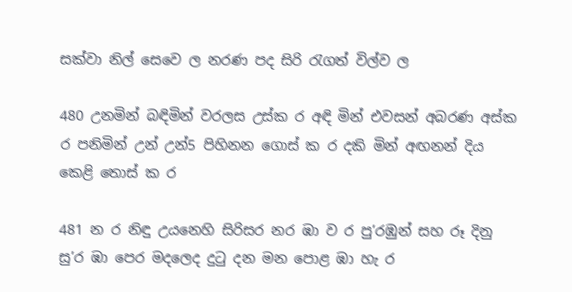සක්වා නිල් සෙවෙ ල නරණ පද සිරි රැගත් විල්ව ල

480 උනමින් බඳිමින් වරලස උස්ක ර අඳි මින් එවසන් අබරණ අස්ක ර පනිමින් උන් උන්5 පිහිනන ගොස් ක ර දකි මින් අඟනන් දිය කෙළි තොස් ක ර

481 න ර නිඳු උයනෙහි සිරිසර නර ඹා ව ර පු’රඹුන් සහ රූ දිනු සු’ර ඹා පෙර මදලෙද දුටු දන මන පොළ ඹා හැ ර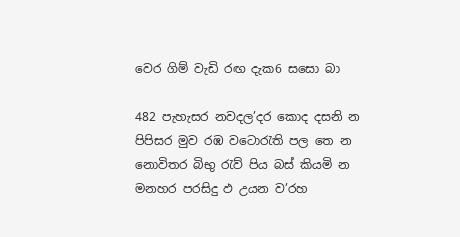වෙර ගිම් වැඩි රඟ දැක6 සසො බා

482 පැහැසර නවදල’දර කොද දසනි න පිපිසර මුව රඹ වටොරැති පල තෙ න නොවිතර බිභු රැව් පිය බස් කියමි න මනහර පරසිදු ඵ උයන ව’රහ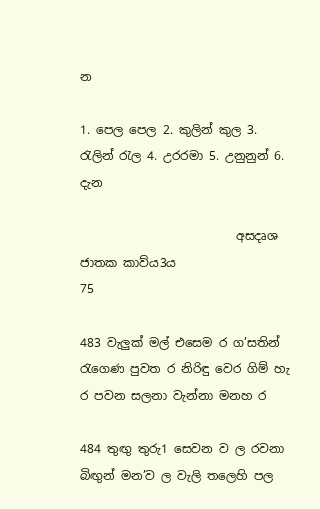න

1. පෙල පෙල 2. කුලින් කුල 3. රැලින් රැල 4. උරරමා 5. උනුනුන් 6. දැන

                          අසදෘශ ජාතක කාව්ය3ය                           75

483 වැලුක් මල් එසෙම ර ග’සතින් රැගෙණ පුවත ර නිරිඳු වෙර ගිම් හැ ර පවන සලනා වැන්නා මනහ ර

484 තුඟු තුරු1 සෙවන ව ල රවනා බිඟුන් මන’ව ල වැලි තලෙහි පල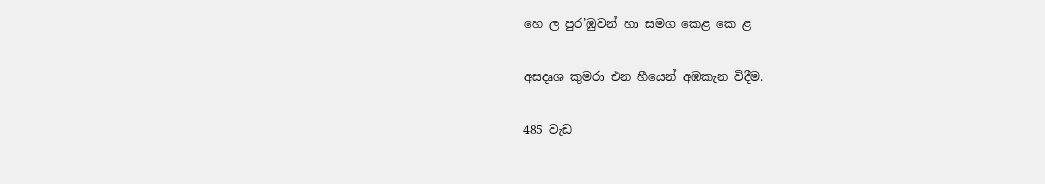හෙ ල පුර’ඹුවන් හා සමග කෙළ කෙ ළ

අසදෘශ කුමරා එන හීයෙන් අඹකැන විදීම.

485 වැඩ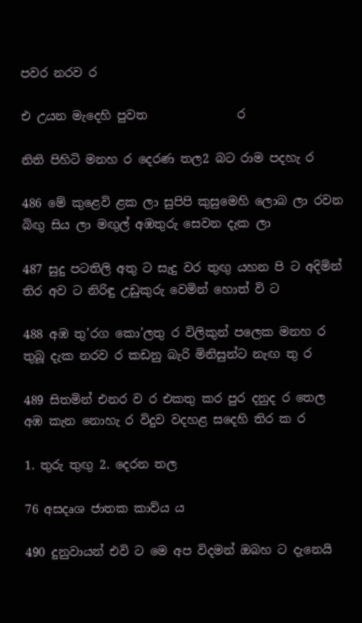පවර නරව ර

එ උයන මැදෙහි පුවත               ර

නිති පිහිටි මනහ ර දෙරණ තල2 බට රාම පදහැ ර

486 මේ කුළෙවි ළක ලා සුපිපි කුසුමෙහි ලොබ ලා රවන බිඟු සිය ලා මඟුල් අඹතුරු සෙවන දැක ලා

487 සුදු පටතිලි අතු ට සැදු වර තුඟු යහන පි ට අදිමින් තිර අව ට නිරිඳු උඩුකුරු වෙමින් හොත් වි ට

488 අඹ තු’රග කො’ලතු ර විලිකුන් පලෙක මනහ ර තුබූ දැක නරව ර කඩනු බැරි මිනිසුන්ට නැඟ තු ර

489 සිතමින් එනර ව ර එකතු කර පුර දනුද ර තෙල අඹ කැන නොහැ ර විදුව වදහළ සදෙහි තිර ක ර

1. තුරු තුඟු 2. දෙරන තල

76 අසදෘශ ජාතක කාව්ය ය

490 දුනුවායන් එවි ට මෙ අප විදමන් ඔබහ ට දැනෙයි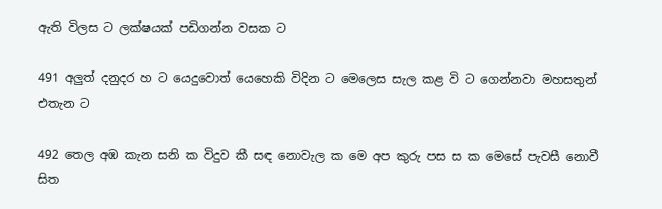ඇති විලස ට ලක්ෂයක් පඩිගන්න වසක ට

491 අලුත් දනුදර හ ට යෙදු‍වොත් යෙහෙකි විදින ට මෙලෙස සැල කළ වි ට ගෙන්නවා මහසතුන් එතැන ට

492 තෙල අඹ කැන සනි ක විදුව කී සඳ නොවැල ක මෙ අප කුරු පස ස ක මෙසේ පැවසී නොවී සිත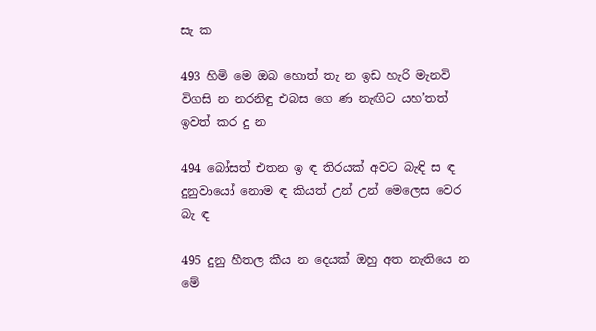සැ ක

493 හිමි මෙ ඔබ හොත් තැ න ඉඩ හැරි මැනවි විගසි න නරනිඳු එබස ගෙ ණ නැඟිට යහ’තත් ඉවත් කර දු න

494 බෝසත් එතන ඉ ඳ තිරයක් අවට බැඳි ස ඳ දුනුවායෝ නොම ඳ කියත් උන් උන් මෙලෙස වෙර බැ ඳ

495 දුනු හීතල කීය න දෙයක් ඔහු අත නැතියෙ න මේ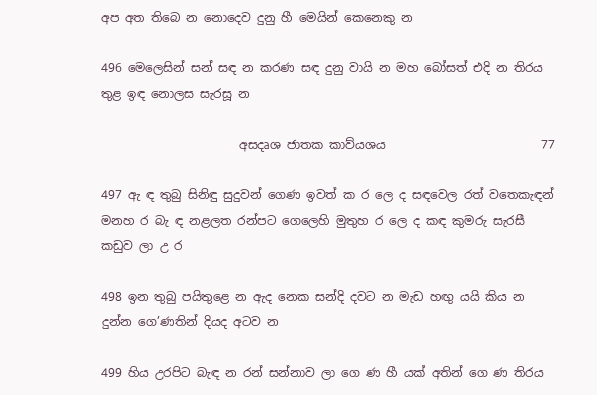අප අත තිබෙ න නොදෙව දුනු හී මෙයින් කෙනෙකු න

496 මෙලෙසින් සන් සඳ න කරණ සඳ දුනු වායි න මහ බෝසත් එදි න තිරය තුළ ඉඳ නොලස සැරසූ න

                       අසදෘශ ජාතක කාව්යශය                          77

497 ඇ ඳ තුබු සිනිඳු සුදුවන් ගෙණ ඉවත් ක ර ලෙ ද සඳවෙල රත් වතෙකැඳන් මනහ ර බැ ඳ නළලත රන්පට ගෙලෙහි මුතුහ ර ලෙ ද කඳ කුමරු සැරසී කඩුව ලා උ ර

498 ඉන තුබු පයිතුළෙ න ඇද නෙක සන්දි දවට න මැඩ හඟු යයි කිය න දුන්න ගෙ’ණතින් දියද අටව න

499 හිය උරපිට බැඳ න රන් සන්නාව ලා ගෙ ණ හී යක් අතින් ගෙ ණ තිරය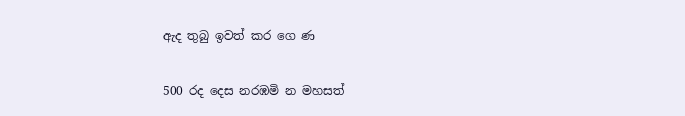ඇද තුබු ඉවත් කර ගෙ ණ

500 රද දෙස නරඹමි න මහසත්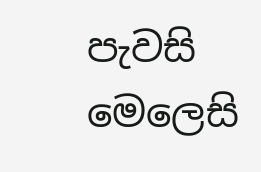පැවසි මෙලෙසි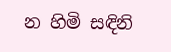න හිමි සඳිනි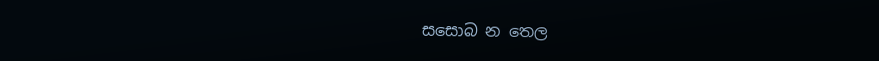සසොබ න තෙල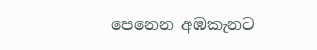පෙනෙන අඹකැනට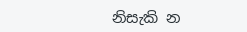නිසැකි න